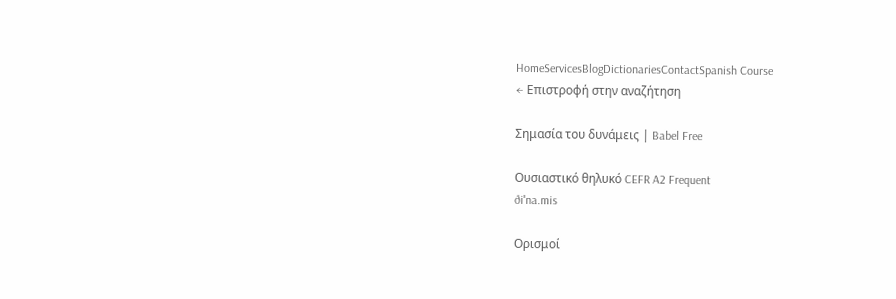HomeServicesBlogDictionariesContactSpanish Course
← Επιστροφή στην αναζήτηση

Σημασία του δυνάμεις | Babel Free

Ουσιαστικό θηλυκό CEFR A2 Frequent
ðiˈna.mis

Ορισμοί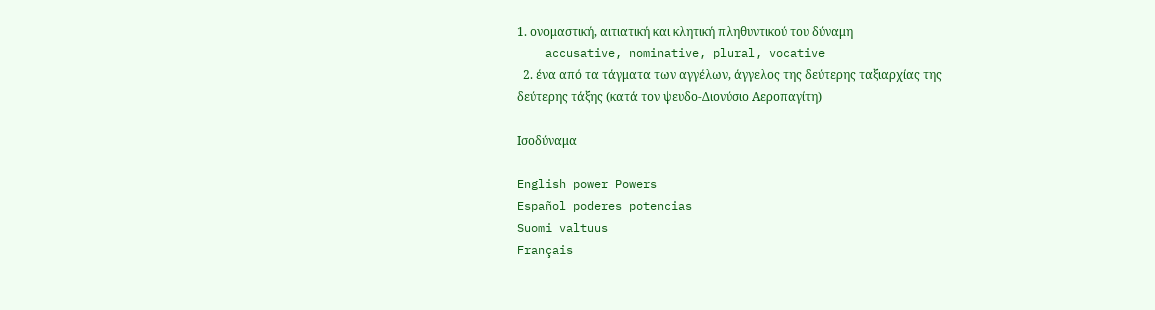1. ονομαστική, αιτιατική και κλητική πληθυντικού του δύναμη
    accusative, nominative, plural, vocative
  2. ένα από τα τάγματα των αγγέλων, άγγελος της δεύτερης ταξιαρχίας της δεύτερης τάξης (κατά τον ψευδο-Διονύσιο Αεροπαγίτη)

Ισοδύναμα

English power Powers
Español poderes potencias
Suomi valtuus
Français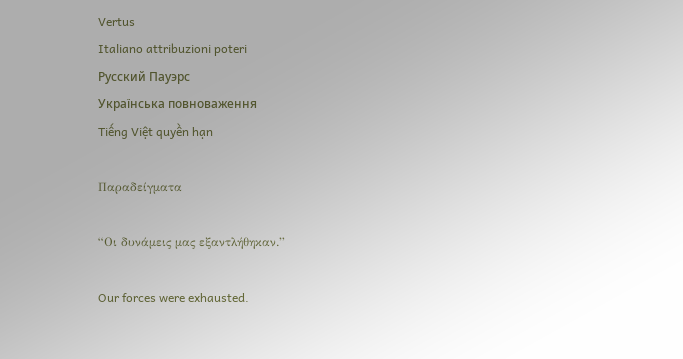Vertus
Italiano attribuzioni poteri
Русский Пауэрс
Українська повноваження
Tiếng Việt quyền hạn

Παραδείγματα

“Οι δυνάμεις μας εξαντλήθηκαν.”

Our forces were exhausted.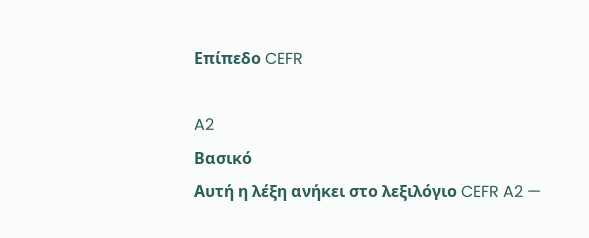Επίπεδο CEFR

A2
Βασικό
Αυτή η λέξη ανήκει στο λεξιλόγιο CEFR A2 —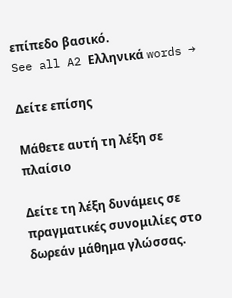επίπεδο βασικό.
See all A2 Ελληνικά words →

Δείτε επίσης

Μάθετε αυτή τη λέξη σε πλαίσιο

Δείτε τη λέξη δυνάμεις σε πραγματικές συνομιλίες στο δωρεάν μάθημα γλώσσας.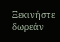Ξεκινήστε δωρεάν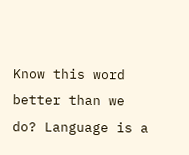Know this word better than we do? Language is a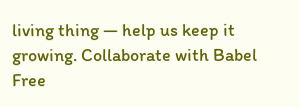living thing — help us keep it growing. Collaborate with Babel Free